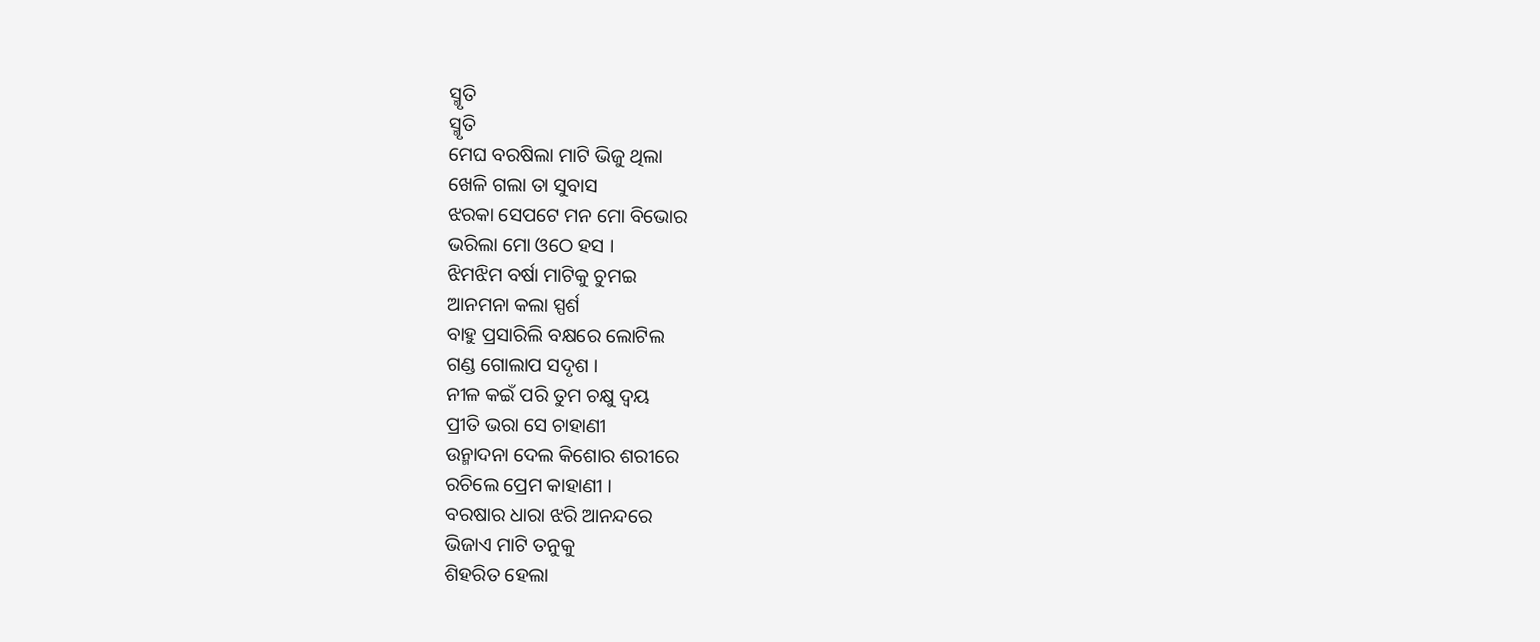ସ୍ମୃତି
ସ୍ମୃତି
ମେଘ ବରଷିଲା ମାଟି ଭିଜୁ ଥିଲା
ଖେଳି ଗଲା ତା ସୁବାସ
ଝରକା ସେପଟେ ମନ ମୋ ବିଭୋର
ଭରିଲା ମୋ ଓଠେ ହସ ।
ଝିମଝିମ ବର୍ଷା ମାଟିକୁ ଚୁମଇ
ଆନମନା କଲା ସ୍ପର୍ଶ
ବାହୁ ପ୍ରସାରିଲି ବକ୍ଷରେ ଲୋଟିଲ
ଗଣ୍ଡ ଗୋଲାପ ସଦୃଶ ।
ନୀଳ କଇଁ ପରି ତୁମ ଚକ୍ଷୁ ଦ୍ଵୟ
ପ୍ରୀତି ଭରା ସେ ଚାହାଣୀ
ଉନ୍ମାଦନା ଦେଲ କିଶୋର ଶରୀରେ
ରଚିଲେ ପ୍ରେମ କାହାଣୀ ।
ବରଷାର ଧାରା ଝରି ଆନନ୍ଦରେ
ଭିଜାଏ ମାଟି ତନୁକୁ
ଶିହରିତ ହେଲା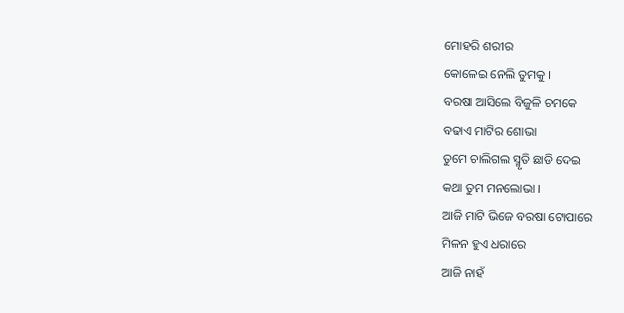ମୋହରି ଶରୀର
କୋଳେଇ ନେଲି ତୁମକୁ ।
ବରଷା ଆସିଲେ ବିଜୁଳି ଚମକେ
ବଢାଏ ମାଟିର ଶୋଭା
ତୁମେ ଚାଲିଗଲ ସ୍ମୃତି ଛାଡି ଦେଇ
କଥା ତୁମ ମନଲୋଭା ।
ଆଜି ମାଟି ଭିଜେ ବରଷା ଟୋପାରେ
ମିଳନ ହୁଏ ଧରାରେ
ଆଜି ନାହଁ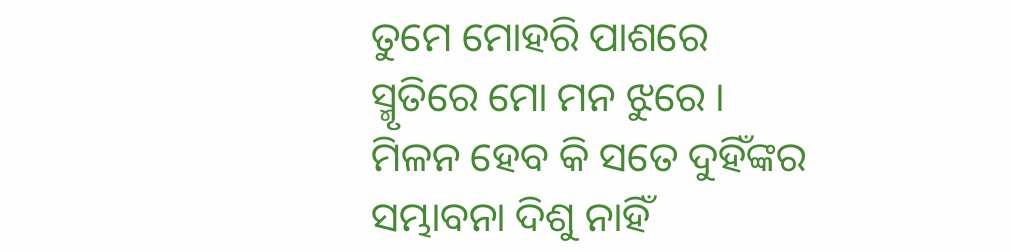ତୁମେ ମୋହରି ପାଶରେ
ସ୍ମୃତିରେ ମୋ ମନ ଝୁରେ ।
ମିଳନ ହେବ କି ସତେ ଦୁହିଁଙ୍କର
ସମ୍ଭାବନା ଦିଶୁ ନାହିଁ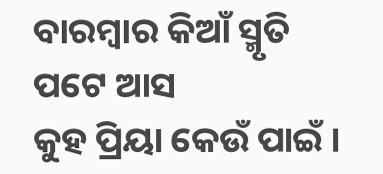ବାରମ୍ବାର କିଆଁ ସ୍ମୃତି ପଟେ ଆସ
କୁହ ପ୍ରିୟା କେଉଁ ପାଇଁ ।